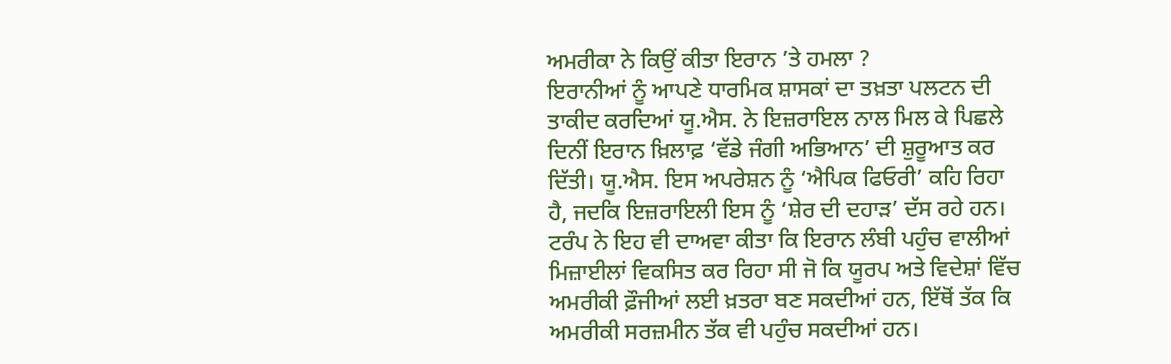ਅਮਰੀਕਾ ਨੇ ਕਿਉਂ ਕੀਤਾ ਇਰਾਨ ’ਤੇ ਹਮਲਾ ?
ਇਰਾਨੀਆਂ ਨੂੰ ਆਪਣੇ ਧਾਰਮਿਕ ਸ਼ਾਸਕਾਂ ਦਾ ਤਖ਼ਤਾ ਪਲਟਨ ਦੀ ਤਾਕੀਦ ਕਰਦਿਆਂ ਯੂ.ਐਸ. ਨੇ ਇਜ਼ਰਾਇਲ ਨਾਲ ਮਿਲ ਕੇ ਪਿਛਲੇ ਦਿਨੀਂ ਇਰਾਨ ਖ਼ਿਲਾਫ਼ ‘ਵੱਡੇ ਜੰਗੀ ਅਭਿਆਨ’ ਦੀ ਸ਼ੁਰੂਆਤ ਕਰ ਦਿੱਤੀ। ਯੂ.ਐਸ. ਇਸ ਅਪਰੇਸ਼ਨ ਨੂੰ ‘ਐਪਿਕ ਫਿਓਰੀ’ ਕਹਿ ਰਿਹਾ ਹੈ, ਜਦਕਿ ਇਜ਼ਰਾਇਲੀ ਇਸ ਨੂੰ ‘ਸ਼ੇਰ ਦੀ ਦਹਾੜ’ ਦੱਸ ਰਹੇ ਹਨ। ਟਰੰਪ ਨੇ ਇਹ ਵੀ ਦਾਅਵਾ ਕੀਤਾ ਕਿ ਇਰਾਨ ਲੰਬੀ ਪਹੁੰਚ ਵਾਲੀਆਂ ਮਿਜ਼ਾਈਲਾਂ ਵਿਕਸਿਤ ਕਰ ਰਿਹਾ ਸੀ ਜੋ ਕਿ ਯੂਰਪ ਅਤੇ ਵਿਦੇਸ਼ਾਂ ਵਿੱਚ ਅਮਰੀਕੀ ਫ਼ੌਜੀਆਂ ਲਈ ਖ਼ਤਰਾ ਬਣ ਸਕਦੀਆਂ ਹਨ, ਇੱਥੋਂ ਤੱਕ ਕਿ ਅਮਰੀਕੀ ਸਰਜ਼ਮੀਨ ਤੱਕ ਵੀ ਪਹੁੰਚ ਸਕਦੀਆਂ ਹਨ।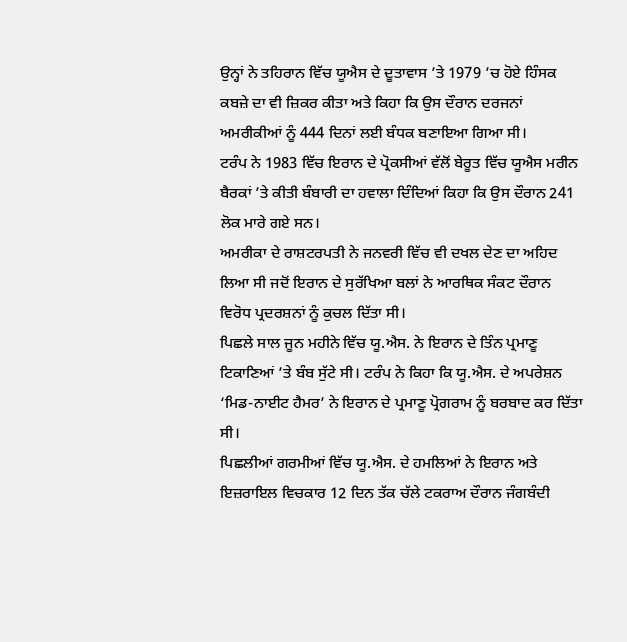ਉਨ੍ਹਾਂ ਨੇ ਤਹਿਰਾਨ ਵਿੱਚ ਯੂਐਸ ਦੇ ਦੂਤਾਵਾਸ ’ਤੇ 1979 ’ਚ ਹੋਏ ਹਿੰਸਕ ਕਬਜ਼ੇ ਦਾ ਵੀ ਜ਼ਿਕਰ ਕੀਤਾ ਅਤੇ ਕਿਹਾ ਕਿ ਉਸ ਦੌਰਾਨ ਦਰਜਨਾਂ ਅਮਰੀਕੀਆਂ ਨੂੰ 444 ਦਿਨਾਂ ਲਈ ਬੰਧਕ ਬਣਾਇਆ ਗਿਆ ਸੀ।
ਟਰੰਪ ਨੇ 1983 ਵਿੱਚ ਇਰਾਨ ਦੇ ਪ੍ਰੋਕਸੀਆਂ ਵੱਲੋਂ ਬੇਰੂਤ ਵਿੱਚ ਯੂਐਸ ਮਰੀਨ ਬੈਰਕਾਂ ’ਤੇ ਕੀਤੀ ਬੰਬਾਰੀ ਦਾ ਹਵਾਲਾ ਦਿੰਦਿਆਂ ਕਿਹਾ ਕਿ ਉਸ ਦੌਰਾਨ 241 ਲੋਕ ਮਾਰੇ ਗਏ ਸਨ।
ਅਮਰੀਕਾ ਦੇ ਰਾਸ਼ਟਰਪਤੀ ਨੇ ਜਨਵਰੀ ਵਿੱਚ ਵੀ ਦਖਲ ਦੇਣ ਦਾ ਅਹਿਦ ਲਿਆ ਸੀ ਜਦੋਂ ਇਰਾਨ ਦੇ ਸੁਰੱਖਿਆ ਬਲਾਂ ਨੇ ਆਰਥਿਕ ਸੰਕਟ ਦੌਰਾਨ ਵਿਰੋਧ ਪ੍ਰਦਰਸ਼ਨਾਂ ਨੂੰ ਕੁਚਲ ਦਿੱਤਾ ਸੀ।
ਪਿਛਲੇ ਸਾਲ ਜੂਨ ਮਹੀਨੇ ਵਿੱਚ ਯੂ.ਐਸ. ਨੇ ਇਰਾਨ ਦੇ ਤਿੰਨ ਪ੍ਰਮਾਣੂ ਟਿਕਾਣਿਆਂ ’ਤੇ ਬੰਬ ਸੁੱਟੇ ਸੀ। ਟਰੰਪ ਨੇ ਕਿਹਾ ਕਿ ਯੂ.ਐਸ. ਦੇ ਅਪਰੇਸ਼ਨ ‘ਮਿਡ-ਨਾਈਟ ਹੈਮਰ’ ਨੇ ਇਰਾਨ ਦੇ ਪ੍ਰਮਾਣੂ ਪ੍ਰੋਗਰਾਮ ਨੂੰ ਬਰਬਾਦ ਕਰ ਦਿੱਤਾ ਸੀ।
ਪਿਛਲੀਆਂ ਗਰਮੀਆਂ ਵਿੱਚ ਯੂ.ਐਸ. ਦੇ ਹਮਲਿਆਂ ਨੇ ਇਰਾਨ ਅਤੇ ਇਜ਼ਰਾਇਲ ਵਿਚਕਾਰ 12 ਦਿਨ ਤੱਕ ਚੱਲੇ ਟਕਰਾਅ ਦੌਰਾਨ ਜੰਗਬੰਦੀ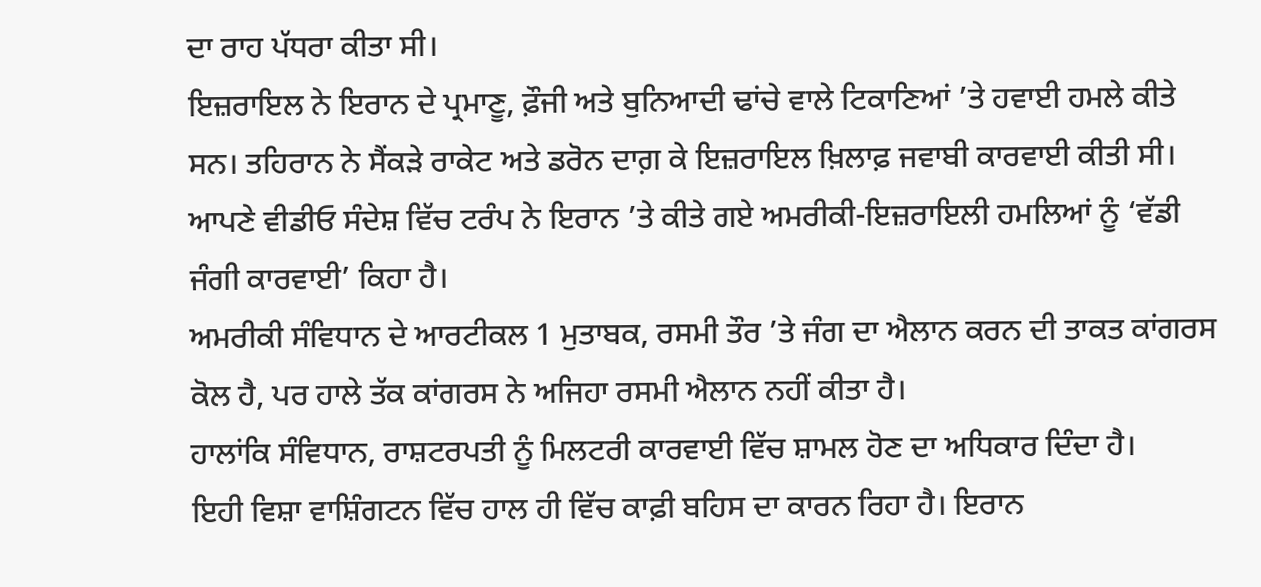ਦਾ ਰਾਹ ਪੱਧਰਾ ਕੀਤਾ ਸੀ।
ਇਜ਼ਰਾਇਲ ਨੇ ਇਰਾਨ ਦੇ ਪ੍ਰਮਾਣੂ, ਫ਼ੌਜੀ ਅਤੇ ਬੁਨਿਆਦੀ ਢਾਂਚੇ ਵਾਲੇ ਟਿਕਾਣਿਆਂ ’ਤੇ ਹਵਾਈ ਹਮਲੇ ਕੀਤੇ ਸਨ। ਤਹਿਰਾਨ ਨੇ ਸੈਂਕੜੇ ਰਾਕੇਟ ਅਤੇ ਡਰੋਨ ਦਾਗ਼ ਕੇ ਇਜ਼ਰਾਇਲ ਖ਼ਿਲਾਫ਼ ਜਵਾਬੀ ਕਾਰਵਾਈ ਕੀਤੀ ਸੀ।
ਆਪਣੇ ਵੀਡੀਓ ਸੰਦੇਸ਼ ਵਿੱਚ ਟਰੰਪ ਨੇ ਇਰਾਨ ’ਤੇ ਕੀਤੇ ਗਏ ਅਮਰੀਕੀ-ਇਜ਼ਰਾਇਲੀ ਹਮਲਿਆਂ ਨੂੰ ‘ਵੱਡੀ ਜੰਗੀ ਕਾਰਵਾਈ’ ਕਿਹਾ ਹੈ।
ਅਮਰੀਕੀ ਸੰਵਿਧਾਨ ਦੇ ਆਰਟੀਕਲ 1 ਮੁਤਾਬਕ, ਰਸਮੀ ਤੌਰ ’ਤੇ ਜੰਗ ਦਾ ਐਲਾਨ ਕਰਨ ਦੀ ਤਾਕਤ ਕਾਂਗਰਸ ਕੋਲ ਹੈ, ਪਰ ਹਾਲੇ ਤੱਕ ਕਾਂਗਰਸ ਨੇ ਅਜਿਹਾ ਰਸਮੀ ਐਲਾਨ ਨਹੀਂ ਕੀਤਾ ਹੈ।
ਹਾਲਾਂਕਿ ਸੰਵਿਧਾਨ, ਰਾਸ਼ਟਰਪਤੀ ਨੂੰ ਮਿਲਟਰੀ ਕਾਰਵਾਈ ਵਿੱਚ ਸ਼ਾਮਲ ਹੋਣ ਦਾ ਅਧਿਕਾਰ ਦਿੰਦਾ ਹੈ।
ਇਹੀ ਵਿਸ਼ਾ ਵਾਸ਼ਿੰਗਟਨ ਵਿੱਚ ਹਾਲ ਹੀ ਵਿੱਚ ਕਾਫ਼ੀ ਬਹਿਸ ਦਾ ਕਾਰਨ ਰਿਹਾ ਹੈ। ਇਰਾਨ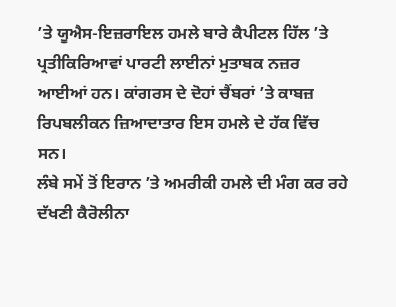’ਤੇ ਯੂਐਸ-ਇਜ਼ਰਾਇਲ ਹਮਲੇ ਬਾਰੇ ਕੈਪੀਟਲ ਹਿੱਲ ’ਤੇ ਪ੍ਰਤੀਕਿਰਿਆਵਾਂ ਪਾਰਟੀ ਲਾਈਨਾਂ ਮੁਤਾਬਕ ਨਜ਼ਰ ਆਈਆਂ ਹਨ। ਕਾਂਗਰਸ ਦੇ ਦੋਹਾਂ ਚੈਂਬਰਾਂ ’ਤੇ ਕਾਬਜ਼ ਰਿਪਬਲੀਕਨ ਜ਼ਿਆਦਾਤਾਰ ਇਸ ਹਮਲੇ ਦੇ ਹੱਕ ਵਿੱਚ ਸਨ।
ਲੰਬੇ ਸਮੇਂ ਤੋਂ ਇਰਾਨ ’ਤੇ ਅਮਰੀਕੀ ਹਮਲੇ ਦੀ ਮੰਗ ਕਰ ਰਹੇ ਦੱਖਣੀ ਕੈਰੋਲੀਨਾ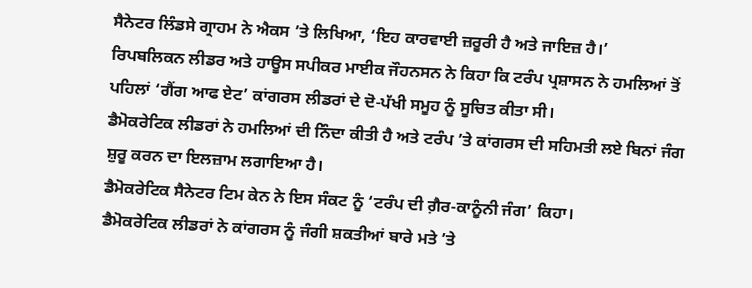ਸੈਨੇਟਰ ਲਿੰਡਸੇ ਗ੍ਰਾਹਮ ਨੇ ਐਕਸ ’ਤੇ ਲਿਖਿਆ, ‘ਇਹ ਕਾਰਵਾਈ ਜ਼ਰੂਰੀ ਹੈ ਅਤੇ ਜਾਇਜ਼ ਹੈ।’
ਰਿਪਬਲਿਕਨ ਲੀਡਰ ਅਤੇ ਹਾਊਸ ਸਪੀਕਰ ਮਾਈਕ ਜੌਹਨਸਨ ਨੇ ਕਿਹਾ ਕਿ ਟਰੰਪ ਪ੍ਰਸ਼ਾਸਨ ਨੇ ਹਮਲਿਆਂ ਤੋਂ ਪਹਿਲਾਂ ‘ਗੈਂਗ ਆਫ ਏਟ’ ਕਾਂਗਰਸ ਲੀਡਰਾਂ ਦੇ ਦੋ-ਪੱਖੀ ਸਮੂਹ ਨੂੰ ਸੂਚਿਤ ਕੀਤਾ ਸੀ।
ਡੈਮੋਕਰੇਟਿਕ ਲੀਡਰਾਂ ਨੇ ਹਮਲਿਆਂ ਦੀ ਨਿੰਦਾ ਕੀਤੀ ਹੈ ਅਤੇ ਟਰੰਪ ’ਤੇ ਕਾਂਗਰਸ ਦੀ ਸਹਿਮਤੀ ਲਏ ਬਿਨਾਂ ਜੰਗ ਸ਼ੁਰੂ ਕਰਨ ਦਾ ਇਲਜ਼ਾਮ ਲਗਾਇਆ ਹੈ।
ਡੈਮੋਕਰੇਟਿਕ ਸੈਨੇਟਰ ਟਿਮ ਕੇਨ ਨੇ ਇਸ ਸੰਕਟ ਨੂੰ ‘ਟਰੰਪ ਦੀ ਗ਼ੈਰ-ਕਾਨੂੰਨੀ ਜੰਗ’ ਕਿਹਾ।
ਡੈਮੋਕਰੇਟਿਕ ਲੀਡਰਾਂ ਨੇ ਕਾਂਗਰਸ ਨੂੰ ਜੰਗੀ ਸ਼ਕਤੀਆਂ ਬਾਰੇ ਮਤੇ ’ਤੇ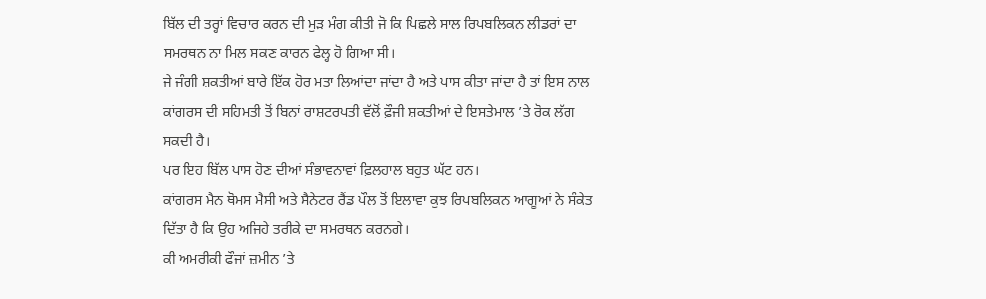ਬਿੱਲ ਦੀ ਤਰ੍ਹਾਂ ਵਿਚਾਰ ਕਰਨ ਦੀ ਮੁੜ ਮੰਗ ਕੀਤੀ ਜੋ ਕਿ ਪਿਛਲੇ ਸਾਲ ਰਿਪਬਲਿਕਨ ਲੀਡਰਾਂ ਦਾ ਸਮਰਥਨ ਨਾ ਮਿਲ ਸਕਣ ਕਾਰਨ ਫੇਲ੍ਹ ਹੋ ਗਿਆ ਸੀ।
ਜੇ ਜੰਗੀ ਸ਼ਕਤੀਆਂ ਬਾਰੇ ਇੱਕ ਹੋਰ ਮਤਾ ਲਿਆਂਦਾ ਜਾਂਦਾ ਹੈ ਅਤੇ ਪਾਸ ਕੀਤਾ ਜਾਂਦਾ ਹੈ ਤਾਂ ਇਸ ਨਾਲ ਕਾਂਗਰਸ ਦੀ ਸਹਿਮਤੀ ਤੋਂ ਬਿਨਾਂ ਰਾਸ਼ਟਰਪਤੀ ਵੱਲੋਂ ਫ਼ੌਜੀ ਸ਼ਕਤੀਆਂ ਦੇ ਇਸਤੇਮਾਲ ’ਤੇ ਰੋਕ ਲੱਗ ਸਕਦੀ ਹੈ।
ਪਰ ਇਹ ਬਿੱਲ ਪਾਸ ਹੋਣ ਦੀਆਂ ਸੰਭਾਵਨਾਵਾਂ ਫ਼ਿਲਹਾਲ ਬਹੁਤ ਘੱਟ ਹਨ।
ਕਾਂਗਰਸ ਮੈਨ ਥੋਮਸ ਮੈਸੀ ਅਤੇ ਸੈਨੇਟਰ ਰੈਂਡ ਪੌਲ ਤੋਂ ਇਲਾਵਾ ਕੁਝ ਰਿਪਬਲਿਕਨ ਆਗੂਆਂ ਨੇ ਸੰਕੇਤ ਦਿੱਤਾ ਹੈ ਕਿ ਉਹ ਅਜਿਹੇ ਤਰੀਕੇ ਦਾ ਸਮਰਥਨ ਕਰਨਗੇ।
ਕੀ ਅਮਰੀਕੀ ਫੌਜਾਂ ਜ਼ਮੀਨ ’ਤੇ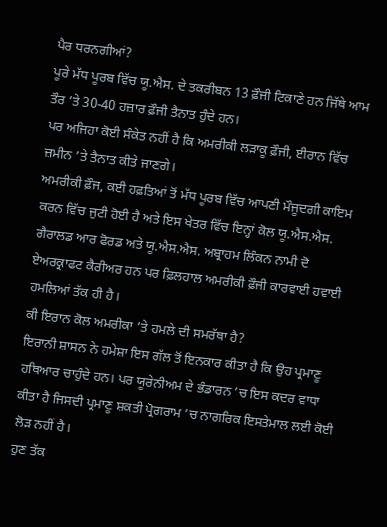ਪੈਰ ਧਰਨਗੀਆਂ?
ਪੂਰੇ ਮੱਧ ਪੂਰਬ ਵਿੱਚ ਯੂ.ਐਸ. ਦੇ ਤਕਰੀਬਨ 13 ਫ਼ੌਜੀ ਟਿਕਾਣੇ ਹਨ ਜਿੱਥੇ ਆਮ ਤੌਰ ’ਤੇ 30-40 ਹਜ਼ਾਰ ਫ਼ੌਜੀ ਤੈਨਾਤ ਹੁੰਦੇ ਹਨ।
ਪਰ ਅਜਿਹਾ ਕੋਈ ਸੰਕੇਤ ਨਹੀਂ ਹੈ ਕਿ ਅਮਰੀਕੀ ਲੜਾਕੂ ਫ਼ੌਜੀ, ਈਰਾਨ ਵਿੱਚ ਜ਼ਮੀਨ ’ਤੇ ਤੈਨਾਤ ਕੀਤੇ ਜਾਣਗੇ।
ਅਮਰੀਕੀ ਫ਼ੌਜ, ਕਈ ਹਫ਼ਤਿਆਂ ਤੋਂ ਮੱਧ ਪੂਰਬ ਵਿੱਚ ਆਪਣੀ ਮੌਜੂਦਗੀ ਕਾਇਮ ਕਰਨ ਵਿੱਚ ਜੁਟੀ ਹੋਈ ਹੈ ਅਤੇ ਇਸ ਖੇਤਰ ਵਿੱਚ ਇਨ੍ਹਾਂ ਕੋਲ ਯੂ.ਐਸ.ਐਸ. ਗੈਰਾਲਡ ਆਰ ਫੋਰਡ ਅਤੇ ਯੂ.ਐਸ.ਐਸ. ਅਬ੍ਰਾਹਮ ਲਿੰਕਨ ਨਾਮੀ ਦੋ ਏਅਰਕ੍ਰਾਫਟ ਕੈਰੀਅਰ ਹਨ ਪਰ ਫ਼ਿਲਹਾਲ ਅਮਰੀਕੀ ਫ਼ੌਜੀ ਕਾਰਵਾਈ ਹਵਾਈ ਹਮਲਿਆਂ ਤੱਕ ਹੀ ਹੈ।
ਕੀ ਇਰਾਨ ਕੋਲ ਅਮਰੀਕਾ ’ਤੇ ਹਮਲੇ ਦੀ ਸਮਰੱਥਾ ਹੈ?
ਇਰਾਨੀ ਸ਼ਾਸਨ ਨੇ ਹਮੇਸ਼ਾ ਇਸ ਗੱਲ ਤੋਂ ਇਨਕਾਰ ਕੀਤਾ ਹੈ ਕਿ ਉਹ ਪ੍ਰਮਾਣੂ ਹਥਿਆਰ ਚਾਹੁੰਦੇ ਹਨ। ਪਰ ਯੂਰੇਨੀਅਮ ਦੇ ਭੰਡਾਰਨ ’ਚ ਇਸ ਕਦਰ ਵਾਧਾ ਕੀਤਾ ਹੈ ਜਿਸਦੀ ਪ੍ਰਮਾਣੂ ਸ਼ਕਤੀ ਪ੍ਰੋਗਰਾਮ ’ਚ ਨਾਗਰਿਕ ਇਸਤੇਮਾਲ ਲਈ ਕੋਈ ਲੋੜ ਨਹੀਂ ਹੈ।
ਹੁਣ ਤੱਕ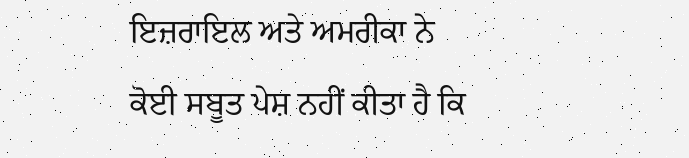ਇਜ਼ਰਾਇਲ ਅਤੇ ਅਮਰੀਕਾ ਨੇ ਕੋਈ ਸਬੂਤ ਪੇਸ਼ ਨਹੀਂ ਕੀਤਾ ਹੈ ਕਿ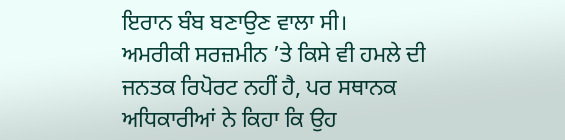ਇਰਾਨ ਬੰਬ ਬਣਾਉਣ ਵਾਲਾ ਸੀ।
ਅਮਰੀਕੀ ਸਰਜ਼ਮੀਨ ’ਤੇ ਕਿਸੇ ਵੀ ਹਮਲੇ ਦੀ ਜਨਤਕ ਰਿਪੋਰਟ ਨਹੀਂ ਹੈ, ਪਰ ਸਥਾਨਕ ਅਧਿਕਾਰੀਆਂ ਨੇ ਕਿਹਾ ਕਿ ਉਹ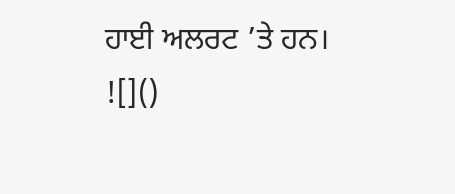ਹਾਈ ਅਲਰਟ ’ਤੇ ਹਨ।
![]()